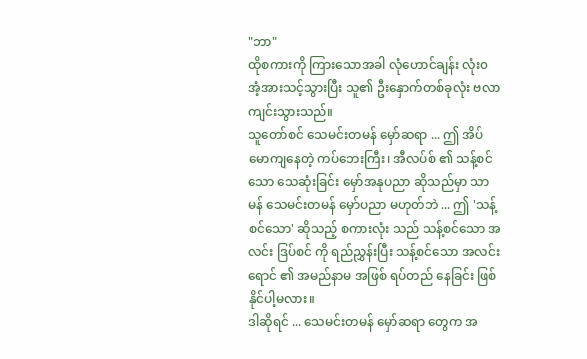"ဘာ"
ထိုစကားကို ကြားသောအခါ လုံဟောင်ချန်း လုံး၀ အံ့အားသင့်သွားပြီး သူ၏ ဦးနှောက်တစ်ခုလုံး ဗလာကျင်းသွားသည်။
သူတော်စင် သေမင်းတမန် မှော်ဆရာ ... ဤ အိပ်မောကျနေတဲ့ ကပ်ဘေးကြီး၊ အီလပ်စ် ၏ သန့်စင်သော သေဆုံးခြင်း မှော်အနုပညာ ဆိုသည်မှာ သာမန် သေမင်းတမန် မှော်ပညာ မဟုတ်ဘဲ ... ဤ 'သန့်စင်သော' ဆိုသည့် စကားလုံး သည် သန့်စင်သော အလင်း ဒြပ်စင် ကို ရည်ညွှန်းပြီး သန့်စင်သော အလင်းရောင် ၏ အမည်နာမ အဖြစ် ရပ်တည် နေခြင်း ဖြစ်နိုင်ပါ့မလား။
ဒါဆိုရင် ... သေမင်းတမန် မှော်ဆရာ တွေက အ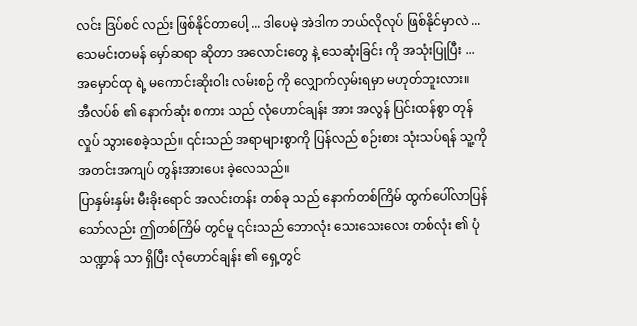လင်း ဒြပ်စင် လည်း ဖြစ်နိုင်တာပေါ့ ... ဒါပေမဲ့ အဲဒါက ဘယ်လိုလုပ် ဖြစ်နိုင်မှာလဲ ... သေမင်းတမန် မှော်ဆရာ ဆိုတာ အလောင်းတွေ နဲ့ သေဆုံးခြင်း ကို အသုံးပြုပြီး ... အမှောင်ထု ရဲ့ မကောင်းဆိုးဝါး လမ်းစဉ် ကို လျှောက်လှမ်းရမှာ မဟုတ်ဘူးလား။
အီလပ်စ် ၏ နောက်ဆုံး စကား သည် လုံဟောင်ချန်း အား အလွန် ပြင်းထန်စွာ တုန်လှုပ် သွားစေခဲ့သည်။ ၎င်းသည် အရာများစွာကို ပြန်လည် စဉ်းစား သုံးသပ်ရန် သူ့ကို အတင်းအကျပ် တွန်းအားပေး ခဲ့လေသည်။
ပြာနှမ်းနှမ်း မီးခိုးရောင် အလင်းတန်း တစ်ခု သည် နောက်တစ်ကြိမ် ထွက်ပေါ်လာပြန်သော်လည်း ဤတစ်ကြိမ် တွင်မူ ၎င်းသည် ဘောလုံး သေးသေးလေး တစ်လုံး ၏ ပုံသဏ္ဍာန် သာ ရှိပြီး လုံဟောင်ချန်း ၏ ရှေ့တွင်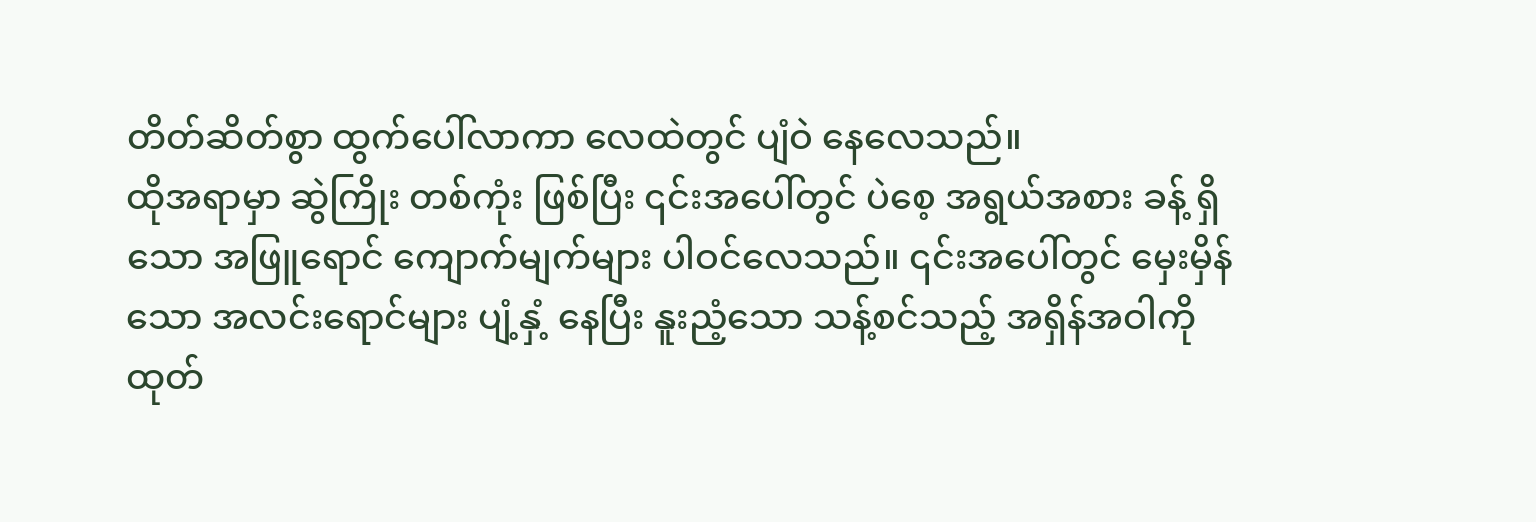တိတ်ဆိတ်စွာ ထွက်ပေါ်လာကာ လေထဲတွင် ပျံဝဲ နေလေသည်။
ထိုအရာမှာ ဆွဲကြိုး တစ်ကုံး ဖြစ်ပြီး ၎င်းအပေါ်တွင် ပဲစေ့ အရွယ်အစား ခန့် ရှိသော အဖြူရောင် ကျောက်မျက်များ ပါဝင်လေသည်။ ၎င်းအပေါ်တွင် မှေးမှိန်သော အလင်းရောင်များ ပျံ့နှံ့ နေပြီး နူးညံ့သော သန့်စင်သည့် အရှိန်အဝါကို ထုတ်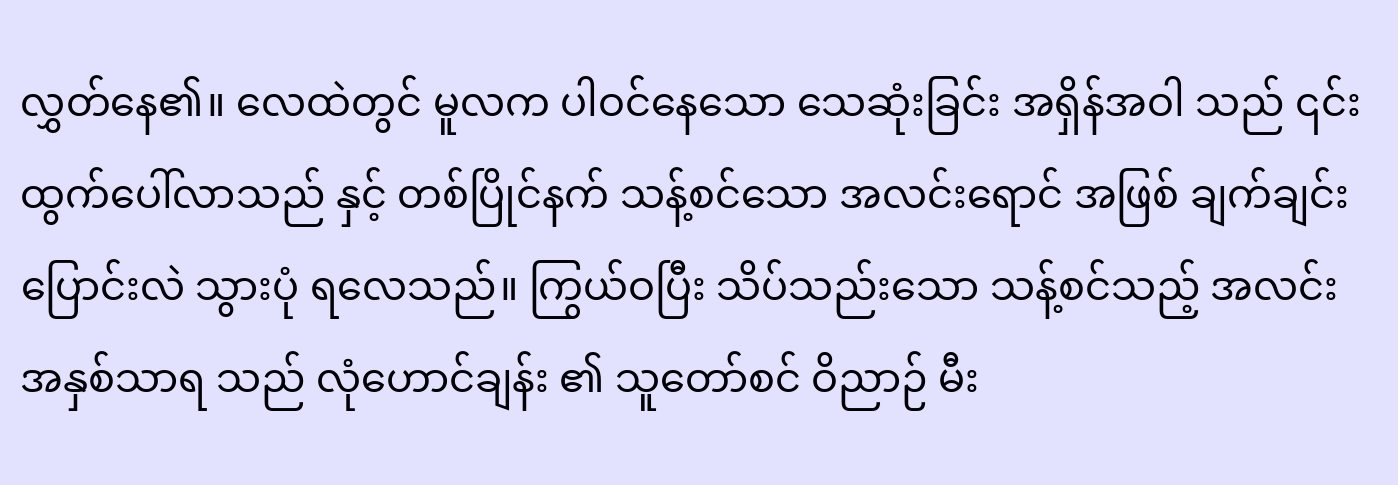လွှတ်နေ၏။ လေထဲတွင် မူလက ပါဝင်နေသော သေဆုံးခြင်း အရှိန်အဝါ သည် ၎င်း ထွက်ပေါ်လာသည် နှင့် တစ်ပြိုင်နက် သန့်စင်သော အလင်းရောင် အဖြစ် ချက်ချင်း ပြောင်းလဲ သွားပုံ ရလေသည်။ ကြွယ်ဝပြီး သိပ်သည်းသော သန့်စင်သည့် အလင်း အနှစ်သာရ သည် လုံဟောင်ချန်း ၏ သူတော်စင် ဝိညာဉ် မီး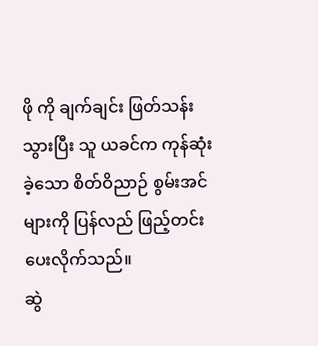ဖို ကို ချက်ချင်း ဖြတ်သန်း သွားပြီး သူ ယခင်က ကုန်ဆုံး ခဲ့သော စိတ်ဝိညာဉ် စွမ်းအင် များကို ပြန်လည် ဖြည့်တင်း ပေးလိုက်သည်။
ဆွဲ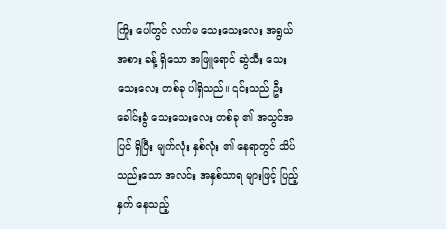ကြိုး ပေါ်တွင် လက်မ သေးသေးလေး အရွယ်အစား ခန့် ရှိသော အဖြူရောင် ဆွဲသီး သေးသေးလေး တစ်ခု ပါရှိသည်။ ၎င်းသည် ဦးခေါင်းခွံ သေးသေးလေး တစ်ခု ၏ အသွင်အပြင် ရှိပြီး မျက်လုံး နှစ်လုံး ၏ နေရာတွင် သိပ်သည်းသော အလင်း အနှစ်သာရ များဖြင့် ပြည့်နှက် နေသည့်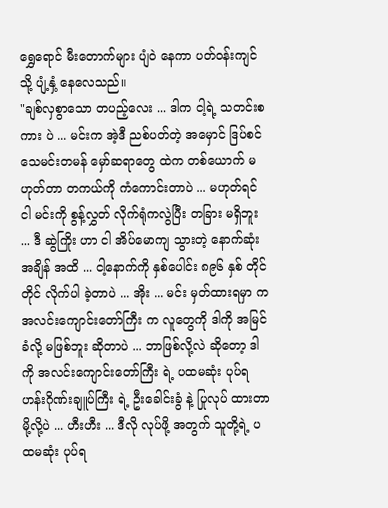ရွှေရောင် မီးတောက်များ ပျံဝဲ နေကာ ပတ်ဝန်းကျင် သို့ ပျံ့နှံ့ နေလေသည်။
"ချစ်လှစွာသော တပည့်လေး ... ဒါက ငါ့ရဲ့ သတင်းစကား ပဲ ... မင်းက အဲ့ဒီ ညစ်ပတ်တဲ့ အမှောင် ဒြပ်စင် သေမင်းတမန် မှော်ဆရာတွေ ထဲက တစ်ယောက် မဟုတ်တာ တကယ်ကို ကံကောင်းတာပဲ ... မဟုတ်ရင် ငါ မင်းကို စွန့်လွှတ် လိုက်ရုံကလွဲပြီး တခြား မရှိဘူး ... ဒီ ဆွဲကြိုး ဟာ ငါ အိပ်မောကျ သွားတဲ့ နောက်ဆုံး အချိန် အထိ ... ငါ့နောက်ကို နှစ်ပေါင်း ၈၉၆ နှစ် တိုင်တိုင် လိုက်ပါ ခဲ့တာပဲ ... အိုး ... မင်း မှတ်ထားရမှာ က အလင်းကျောင်းတော်ကြီး က လူတွေကို ဒါကို အမြင်ခံလို့ မဖြစ်ဘူး ဆိုတာပဲ ... ဘာဖြစ်လို့လဲ ဆိုတော့ ဒါကို အလင်းကျောင်းတော်ကြီး ရဲ့ ပထမဆုံး ပုပ်ရဟန်းဂိုဏ်းချူပ်ကြီး ရဲ့ ဦးခေါင်းခွံ နဲ့ ပြုလုပ် ထားတာမို့လို့ပဲ ... ဟီးဟီး ... ဒီလို လုပ်ဖို့ အတွက် သူတို့ရဲ့ ပထမဆုံး ပုပ်ရ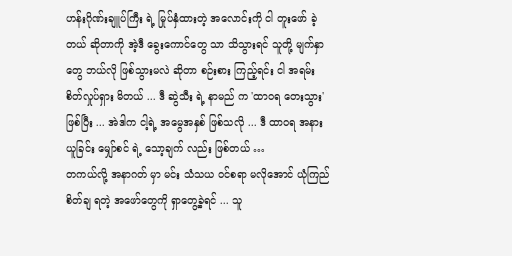ဟန်းဂိုဏ်းချူပ်ကြီး ရဲ့ မြုပ်နှံထားတဲ့ အလောင်းကို ငါ တူးဖော် ခဲ့တယ် ဆိုတာကို အဲ့ဒီ ခွေးကောင်တွေ သာ သိသွားရင် သူတို့ မျက်နှာတွေ ဘယ်လို ဖြစ်သွားမလဲ ဆိုတာ စဉ်းစား ကြည့်ရင်း ငါ အရမ်း စိတ်လှုပ်ရှား မိတယ် ... ဒီ ဆွဲသီး ရဲ့ နာမည် က 'ထာဝရ တေးသွား' ဖြစ်ပြီး ... အဲဒါက ငါ့ရဲ့ အမွေအနှစ် ဖြစ်သလို ... ဒီ ထာဝရ အနားယူခြင်း မျှော်စင် ရဲ့ သော့ချက် လည်း ဖြစ်တယ် …
တကယ်လို့ အနာဂတ် မှာ မင်း သံသယ ဝင်စရာ မလိုအောင် ယုံကြည် စိတ်ချ ရတဲ့ အဖော်တွေကို ရှာတွေ့ခဲ့ရင် ... သူ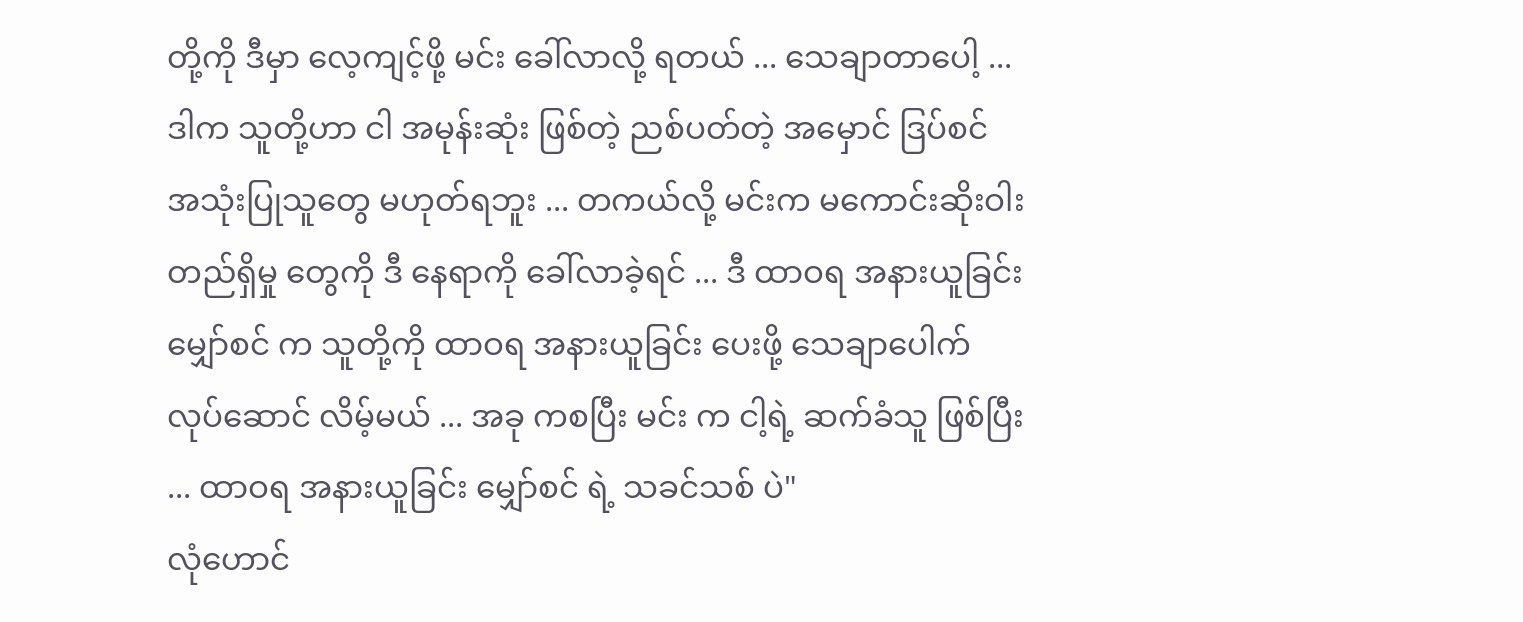တို့ကို ဒီမှာ လေ့ကျင့်ဖို့ မင်း ခေါ်လာလို့ ရတယ် ... သေချာတာပေါ့ ... ဒါက သူတို့ဟာ ငါ အမုန်းဆုံး ဖြစ်တဲ့ ညစ်ပတ်တဲ့ အမှောင် ဒြပ်စင် အသုံးပြုသူတွေ မဟုတ်ရဘူး ... တကယ်လို့ မင်းက မကောင်းဆိုးဝါး တည်ရှိမှု တွေကို ဒီ နေရာကို ခေါ်လာခဲ့ရင် ... ဒီ ထာဝရ အနားယူခြင်း မျှော်စင် က သူတို့ကို ထာဝရ အနားယူခြင်း ပေးဖို့ သေချာပေါက် လုပ်ဆောင် လိမ့်မယ် ... အခု ကစပြီး မင်း က ငါ့ရဲ့ ဆက်ခံသူ ဖြစ်ပြီး ... ထာဝရ အနားယူခြင်း မျှော်စင် ရဲ့ သခင်သစ် ပဲ"
လုံဟောင်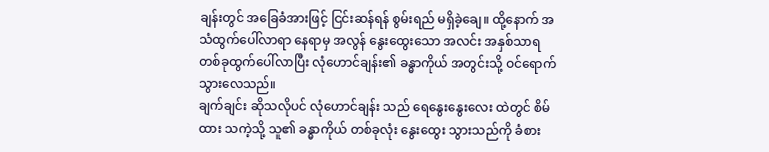ချန်းတွင် အခြေခံအားဖြင့် ငြင်းဆန်ရန် စွမ်းရည် မရှိခဲ့ချေ။ ထို့နောက် အသံထွက်ပေါ်လာရာ နေရာမှ အလွန် နွေးထွေးသော အလင်း အနှစ်သာရ တစ်ခုထွက်ပေါ်လာပြီး လုံဟောင်ချန်း၏ ခန္ဓာကိုယ် အတွင်းသို့ ဝင်ရောက်သွားလေသည်။
ချက်ချင်း ဆိုသလိုပင် လုံဟောင်ချန်း သည် ရေနွေးနွေးလေး ထဲတွင် စိမ်ထား သကဲ့သို့ သူ၏ ခန္ဓာကိုယ် တစ်ခုလုံး နွေးထွေး သွားသည်ကို ခံစား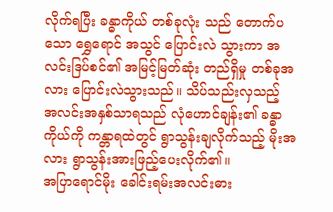လိုက်ရပြီး ခန္ဓာကိုယ် တစ်ခုလုံး သည် တောက်ပသော ရွှေရောင် အသွင် ပြောင်းလဲ သွားကာ အလင်းဒြပ်စင်၏ အမြင့်မြတ်ဆုံး တည်ရှိမှု တစ်ခုအလား ပြောင်းလဲသွားသည်။ သိပ်သည်းလှသည့် အလင်းအနှစ်သာရသည် လုံဟောင်ချန်း၏ ခန္ဓာကိုယ်ကို ကန္တာရထဲတွင် ရွာသွန်းချလိုက်သည့် မိုးအလား ရွာသွန်းအားဖြည့်ပေးလိုက်၏။
အပြာရောင်မိုး ခေါင်းရမ်းအလင်းဓား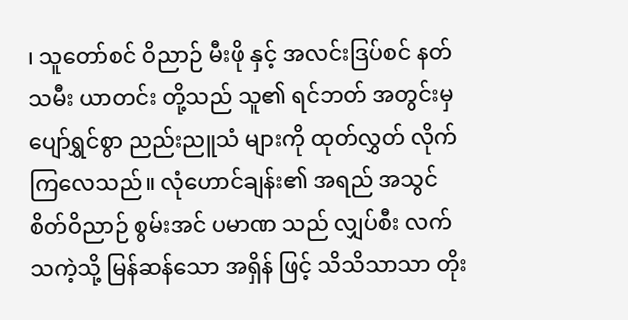၊ သူတော်စင် ဝိညာဉ် မီးဖို နှင့် အလင်းဒြပ်စင် နတ်သမီး ယာတင်း တို့သည် သူ၏ ရင်ဘတ် အတွင်းမှ ပျော်ရွှင်စွာ ညည်းညူသံ များကို ထုတ်လွှတ် လိုက်ကြလေသည်။ လုံဟောင်ချန်း၏ အရည် အသွင် စိတ်ဝိညာဉ် စွမ်းအင် ပမာဏ သည် လျှပ်စီး လက်သကဲ့သို့ မြန်ဆန်သော အရှိန် ဖြင့် သိသိသာသာ တိုး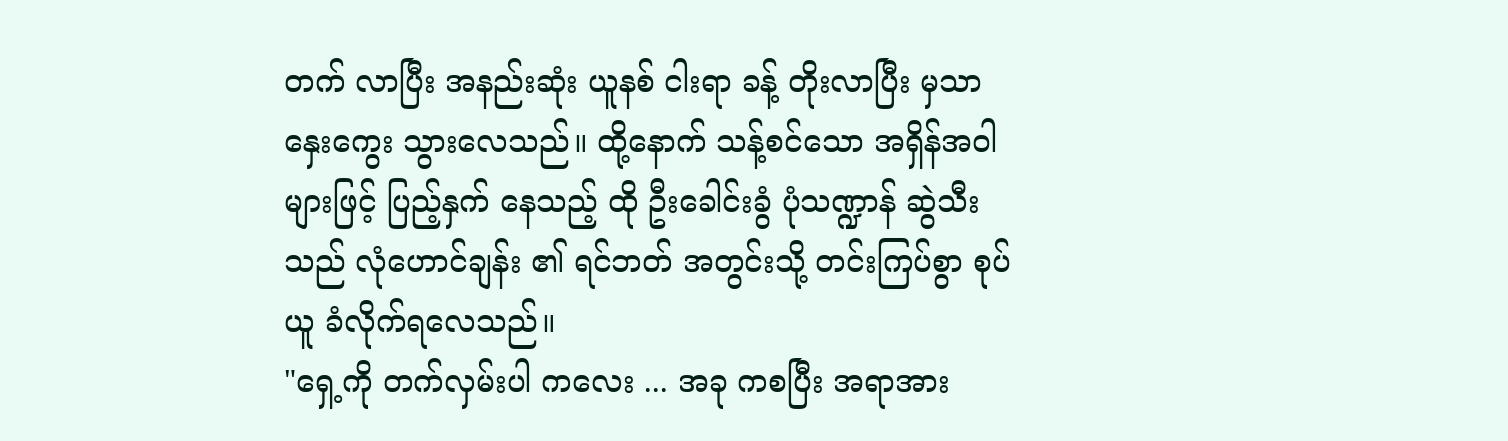တက် လာပြီး အနည်းဆုံး ယူနစ် ငါးရာ ခန့် တိုးလာပြီး မှသာ နှေးကွေး သွားလေသည်။ ထို့နောက် သန့်စင်သော အရှိန်အဝါ များဖြင့် ပြည့်နှက် နေသည့် ထို ဦးခေါင်းခွံ ပုံသဏ္ဍာန် ဆွဲသီး သည် လုံဟောင်ချန်း ၏ ရင်ဘတ် အတွင်းသို့ တင်းကြပ်စွာ စုပ်ယူ ခံလိုက်ရလေသည်။
"ရှေ့ကို တက်လှမ်းပါ ကလေး ... အခု ကစပြီး အရာအား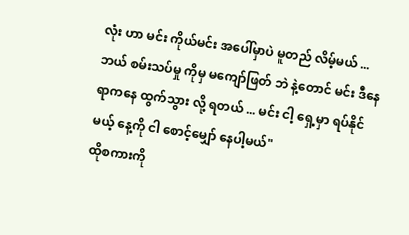လုံး ဟာ မင်း ကိုယ်မင်း အပေါ်မှာပဲ မူတည် လိမ့်မယ် ... ဘယ် စမ်းသပ်မှု ကိုမှ မကျော်ဖြတ် ဘဲ နဲ့တောင် မင်း ဒီနေရာကနေ ထွက်သွား လို့ ရတယ် ... မင်း ငါ့ ရှေ့မှာ ရပ်နိုင်မယ့် နေ့ကို ငါ စောင့်မျှော် နေပါ့မယ်"
ထိုစကားကို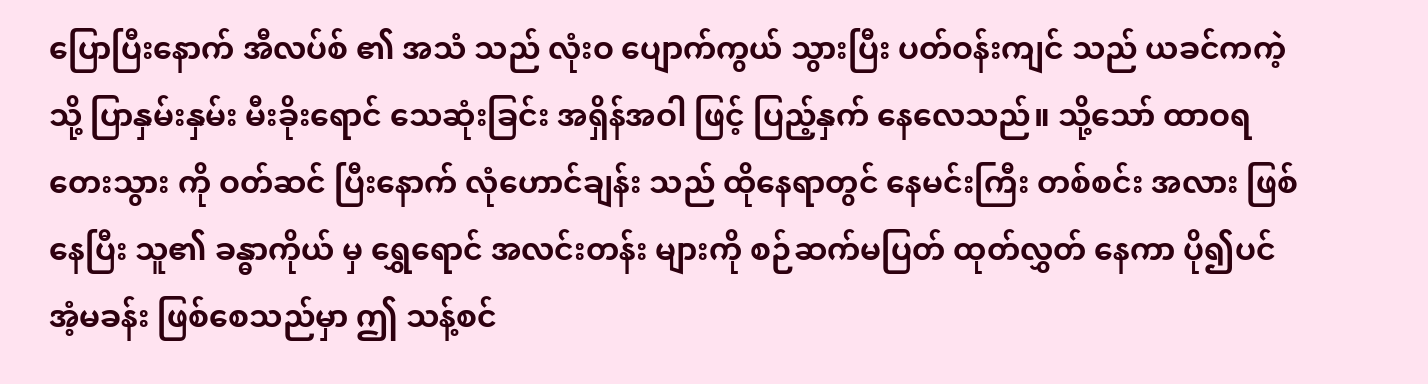ပြောပြီးနောက် အီလပ်စ် ၏ အသံ သည် လုံးဝ ပျောက်ကွယ် သွားပြီး ပတ်ဝန်းကျင် သည် ယခင်ကကဲ့သို့ ပြာနှမ်းနှမ်း မီးခိုးရောင် သေဆုံးခြင်း အရှိန်အဝါ ဖြင့် ပြည့်နှက် နေလေသည်။ သို့သော် ထာဝရ တေးသွား ကို ဝတ်ဆင် ပြီးနောက် လုံဟောင်ချန်း သည် ထိုနေရာတွင် နေမင်းကြီး တစ်စင်း အလား ဖြစ်နေပြီး သူ၏ ခန္ဓာကိုယ် မှ ရွှေရောင် အလင်းတန်း များကို စဉ်ဆက်မပြတ် ထုတ်လွှတ် နေကာ ပို၍ပင် အံ့မခန်း ဖြစ်စေသည်မှာ ဤ သန့်စင်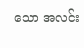သော အလင်း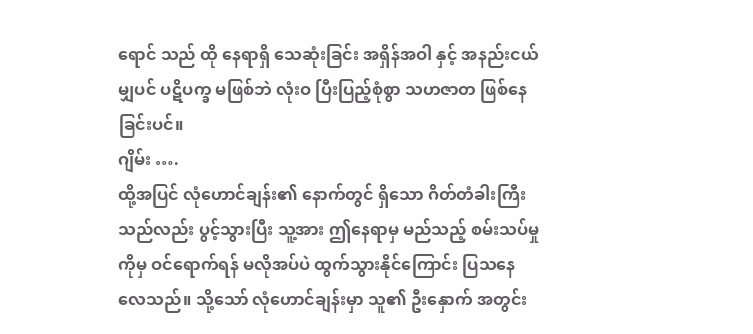ရောင် သည် ထို နေရာရှိ သေဆုံးခြင်း အရှိန်အဝါ နှင့် အနည်းငယ်မျှပင် ပဋိပက္ခ မဖြစ်ဘဲ လုံးဝ ပြီးပြည့်စုံစွာ သဟဇာတ ဖြစ်နေခြင်းပင်။
ဂျိမ်း ….
ထို့အပြင် လုံဟောင်ချန်း၏ နောက်တွင် ရှိသော ဂိတ်တံခါးကြီးသည်လည်း ပွင့်သွားပြီး သူ့အား ဤနေရာမှ မည်သည့် စမ်းသပ်မှုကိုမှ ဝင်ရောက်ရန် မလိုအပ်ပဲ ထွက်သွားနိုင်ကြောင်း ပြသနေလေသည်။ သို့သော် လုံဟောင်ချန်းမှာ သူ၏ ဦးနှောက် အတွင်း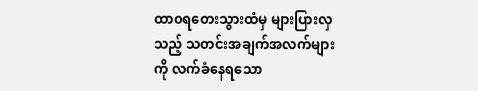ထာ၀ရတေးသွားထံမှ များပြားလှသည့် သတင်းအချက်အလက်များကို လက်ခံနေရသော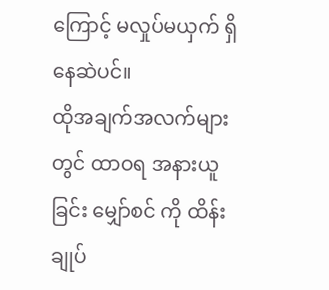ကြောင့် မလှုပ်မယှက် ရှိနေဆဲပင်။
ထိုအချက်အလက်များတွင် ထာဝရ အနားယူခြင်း မျှော်စင် ကို ထိန်းချုပ်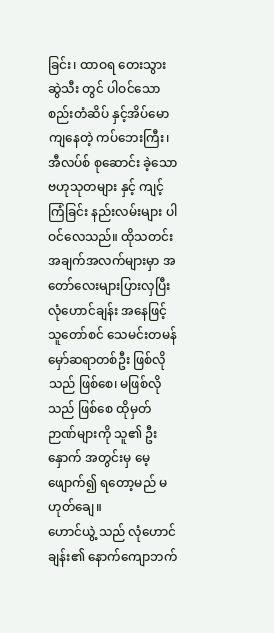ခြင်း၊ ထာဝရ တေးသွား ဆွဲသီး တွင် ပါဝင်သော စည်းတံဆိပ် နှင့်အိပ်မောကျနေတဲ့ ကပ်ဘေးကြီး၊ အီလပ်စ် စုဆောင်း ခဲ့သော ဗဟုသုတများ နှင့် ကျင့်ကြံခြင်း နည်းလမ်းများ ပါဝင်လေသည်။ ထိုသတင်းအချက်အလက်များမှာ အတော်လေးများပြားလှပြီး လုံဟောင်ချန်း အနေဖြင့် သူတော်စင် သေမင်းတမန် မှော်ဆရာတစ်ဦး ဖြစ်လိုသည် ဖြစ်စေ၊ မဖြစ်လိုသည် ဖြစ်စေ ထိုမှတ်ဉာဏ်များကို သူ၏ ဦးနှောက် အတွင်းမှ မေ့ဖျောက်၍ ရတော့မည် မဟုတ်ချေ။
ဟောင်ယွဲ့ သည် လုံဟောင်ချန်း၏ နောက်ကျောဘက်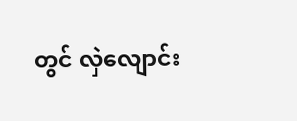တွင် လှဲလျောင်း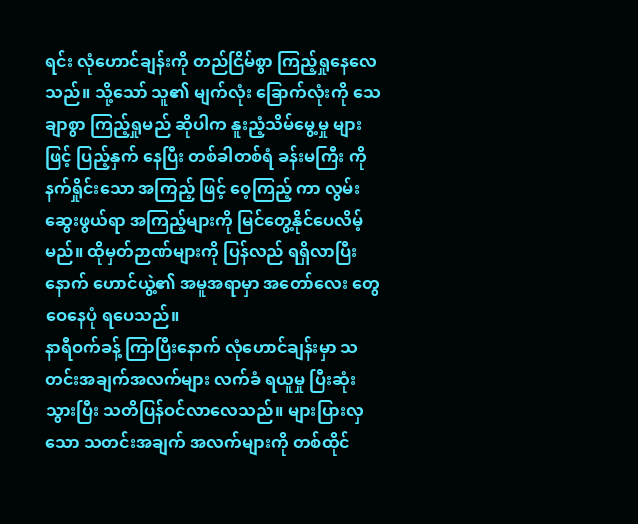ရင်း လုံဟောင်ချန်းကို တည်ငြိမ်စွာ ကြည့်ရှုနေလေသည်။ သို့သော် သူ၏ မျက်လုံး ခြောက်လုံးကို သေချာစွာ ကြည့်ရှုမည် ဆိုပါက နူးညံ့သိမ်မွေ့မှု များဖြင့် ပြည့်နှက် နေပြီး တစ်ခါတစ်ရံ ခန်းမကြီး ကို နက်ရှိုင်းသော အကြည့် ဖြင့် ဝေ့ကြည့် ကာ လွမ်းဆွေးဖွယ်ရာ အကြည့်များကို မြင်တွေ့နိုင်ပေလိမ့်မည်။ ထိုမှတ်ဉာဏ်များကို ပြန်လည် ရရှိလာပြီးနောက် ဟောင်ယွဲ့၏ အမူအရာမှာ အတော်လေး တွေဝေနေပုံ ရပေသည်။
နာရီဝက်ခန့် ကြာပြီးနောက် လုံဟောင်ချန်းမှာ သတင်းအချက်အလက်များ လက်ခံ ရယူမှု ပြီးဆုံး သွားပြီး သတိပြန်ဝင်လာလေသည်။ များပြားလှသော သတင်းအချက် အလက်များကို တစ်ထိုင်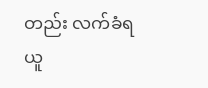တည်း လက်ခံရယူ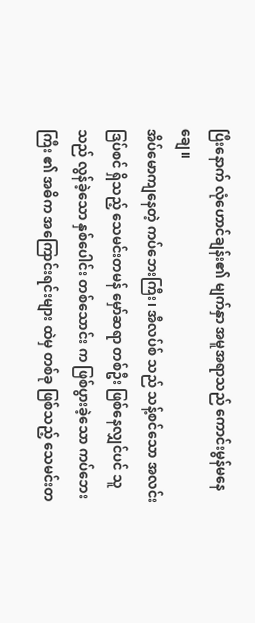ပြီးနောက် လုံဟောင်ချန်း၏ မျက်နှာ အမူအရာသည် ကောင်းမွန်မနေချေ။
အိပ်မောကျနေတဲ့ ကပ်ဘေးကြီး၊ အီလပ်စ် သည် သန့်စင်သော အလင်း ဒြပ်စင် ရှိသည့် သေမင်းတမန် မှော်ဆရာ တစ်ဦး ဖြစ်နေလျှင်ပင် သူ သည် လွန်ခဲ့သော နှစ်ပေါင်း တစ်သောင်း က ဖြစ်ပွားခဲ့သော ကပ်ဘေးကြီး ၏ အဓိက အကြောင်းရင်းများ ထဲမှ တစ်ခု ဖြစ်သည့် သေမင်းတ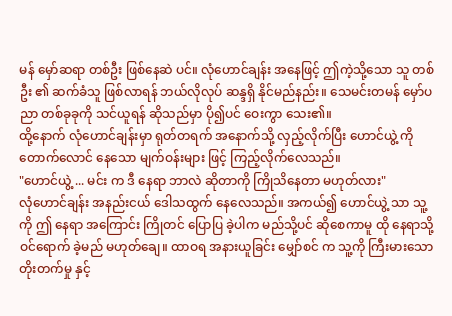မန် မှော်ဆရာ တစ်ဦး ဖြစ်နေဆဲ ပင်။ လုံဟောင်ချန်း အနေဖြင့် ဤကဲ့သို့သော သူ တစ်ဦး ၏ ဆက်ခံသူ ဖြစ်လာရန် ဘယ်လိုလုပ် ဆန္ဒရှိ နိုင်မည်နည်း။ သေမင်းတမန် မှော်ပညာ တစ်ခုခုကို သင်ယူရန် ဆိုသည်မှာ ပို၍ပင် ဝေးကွာ သေး၏။
ထို့နောက် လုံဟောင်ချန်းမှာ ရုတ်တရက် အနောက်သို့ လှည့်လိုက်ပြီး ဟောင်ယွဲ့ ကို တောက်လောင် နေသော မျက်ဝန်းများ ဖြင့် ကြည့်လိုက်လေသည်။
"ဟောင်ယွဲ့ ... မင်း က ဒီ နေရာ ဘာလဲ ဆိုတာကို ကြိုသိနေတာ မဟုတ်လား"
လုံဟောင်ချန်း အနည်းငယ် ဒေါသထွက် နေလေသည်။ အကယ်၍ ဟောင်ယွဲ့ သာ သူ့ကို ဤ နေရာ အကြောင်း ကြိုတင် ပြောပြ ခဲ့ပါက မည်သို့ပင် ဆိုစေကာမူ ထို နေရာသို့ ဝင်ရောက် ခဲ့မည် မဟုတ်ချေ။ ထာဝရ အနားယူခြင်း မျှော်စင် က သူ့ကို ကြီးမားသော တိုးတက်မှု နှင့်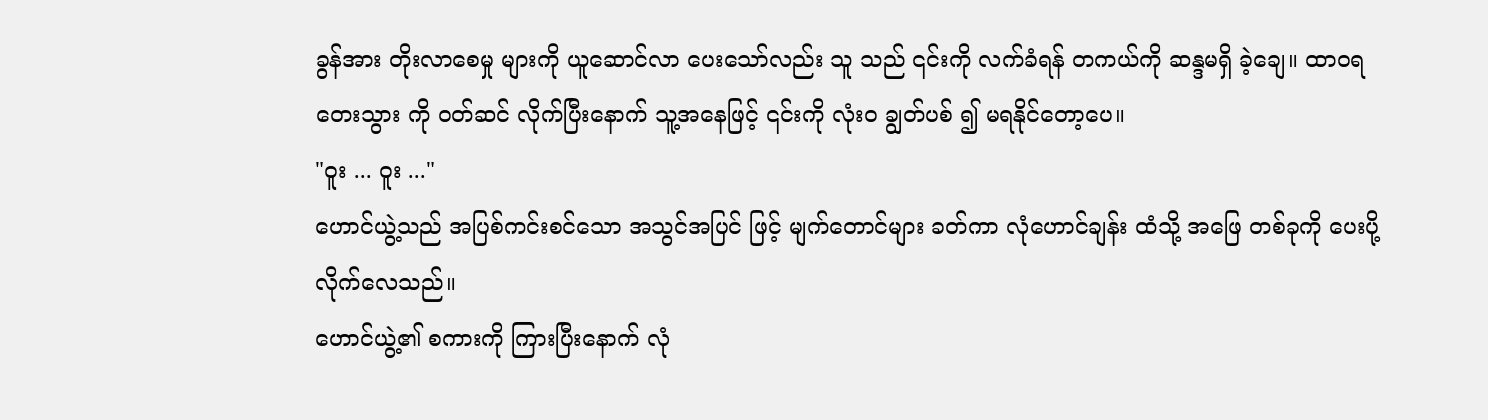ခွန်အား တိုးလာစေမှု များကို ယူဆောင်လာ ပေးသော်လည်း သူ သည် ၎င်းကို လက်ခံရန် တကယ်ကို ဆန္ဒမရှိ ခဲ့ချေ။ ထာဝရ တေးသွား ကို ဝတ်ဆင် လိုက်ပြီးနောက် သူ့အနေဖြင့် ၎င်းကို လုံးဝ ချွတ်ပစ် ၍ မရနိုင်တော့ပေ။
"ဝူး ... ဝူး ..."
ဟောင်ယွဲ့သည် အပြစ်ကင်းစင်သော အသွင်အပြင် ဖြင့် မျက်တောင်များ ခတ်ကာ လုံဟောင်ချန်း ထံသို့ အဖြေ တစ်ခုကို ပေးပို့ လိုက်လေသည်။
ဟောင်ယွဲ့၏ စကားကို ကြားပြီးနောက် လုံ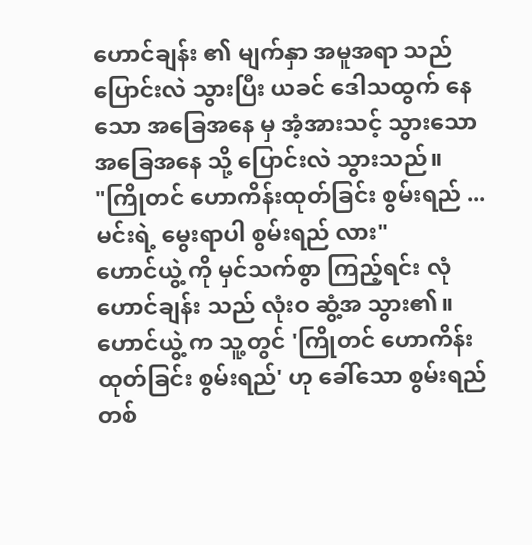ဟောင်ချန်း ၏ မျက်နှာ အမူအရာ သည် ပြောင်းလဲ သွားပြီး ယခင် ဒေါသထွက် နေသော အခြေအနေ မှ အံ့အားသင့် သွားသော အခြေအနေ သို့ ပြောင်းလဲ သွားသည်။
"ကြိုတင် ဟောကိန်းထုတ်ခြင်း စွမ်းရည် ... မင်းရဲ့ မွေးရာပါ စွမ်းရည် လား"
ဟောင်ယွဲ့ ကို မှင်သက်စွာ ကြည့်ရင်း လုံဟောင်ချန်း သည် လုံးဝ ဆွံ့အ သွား၏။
ဟောင်ယွဲ့ က သူ့တွင် 'ကြိုတင် ဟောကိန်းထုတ်ခြင်း စွမ်းရည်' ဟု ခေါ်သော စွမ်းရည် တစ်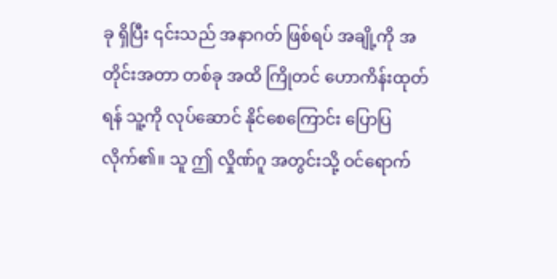ခု ရှိပြီး ၎င်းသည် အနာဂတ် ဖြစ်ရပ် အချို့ကို အတိုင်းအတာ တစ်ခု အထိ ကြိုတင် ဟောကိန်းထုတ်ရန် သူ့ကို လုပ်ဆောင် နိုင်စေကြောင်း ပြောပြ လိုက်၏။ သူ ဤ လှိုဏ်ဂူ အတွင်းသို့ ဝင်ရောက်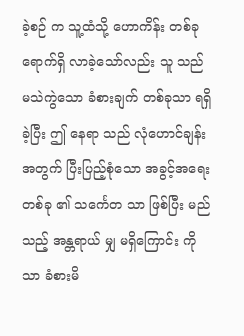ခဲ့စဉ် က သူ့ထံသို့ ဟောကိန်း တစ်ခု ရောက်ရှိ လာခဲ့သော်လည်း သူ သည် မသဲကွဲသော ခံစားချက် တစ်ခုသာ ရရှိခဲ့ပြီး ဤ နေရာ သည် လုံဟောင်ချန်း အတွက် ပြီးပြည့်စုံသော အခွင့်အရေး တစ်ခု ၏ သင်္ကေတ သာ ဖြစ်ပြီး မည်သည့် အန္တရာယ် မျှ မရှိကြောင်း ကိုသာ ခံစားမိ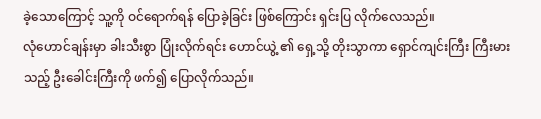ခဲ့သောကြောင့် သူ့ကို ဝင်ရောက်ရန် ပြောခဲ့ခြင်း ဖြစ်ကြောင်း ရှင်းပြ လိုက်လေသည်။
လုံဟောင်ချန်းမှာ ခါးသီးစွာ ပြုံးလိုက်ရင်း ဟောင်ယွဲ့ ၏ ရှေ့သို့ တိုးသွာကာ ရှောင်ကျင်းကြီး ကြီးမားသည့် ဦးခေါင်းကြီးကို ဖက်၍ ပြောလိုက်သည်။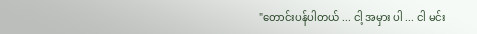"တောင်းပန်ပါတယ် ... ငါ့ အမှား ပါ ... ငါ မင်း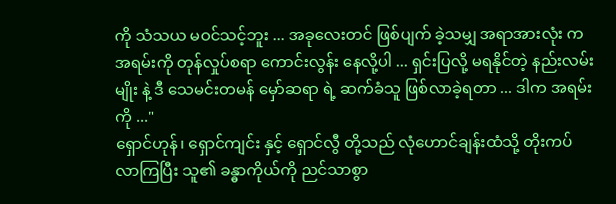ကို သံသယ မဝင်သင့်ဘူး ... အခုလေးတင် ဖြစ်ပျက် ခဲ့သမျှ အရာအားလုံး က အရမ်းကို တုန်လှုပ်စရာ ကောင်းလွန်း နေလို့ပါ ... ရှင်းပြလို့ မရနိုင်တဲ့ နည်းလမ်း မျိုး နဲ့ ဒီ သေမင်းတမန် မှော်ဆရာ ရဲ့ ဆက်ခံသူ ဖြစ်လာခဲ့ရတာ ... ဒါက အရမ်းကို ..."
ရှောင်ဟုန်၊ ရှောင်ကျင်း နှင့် ရှောင်လွီ တို့သည် လုံဟောင်ချန်းထံသို့ တိုးကပ် လာကြပြီး သူ၏ ခန္ဓာကိုယ်ကို ညင်သာစွာ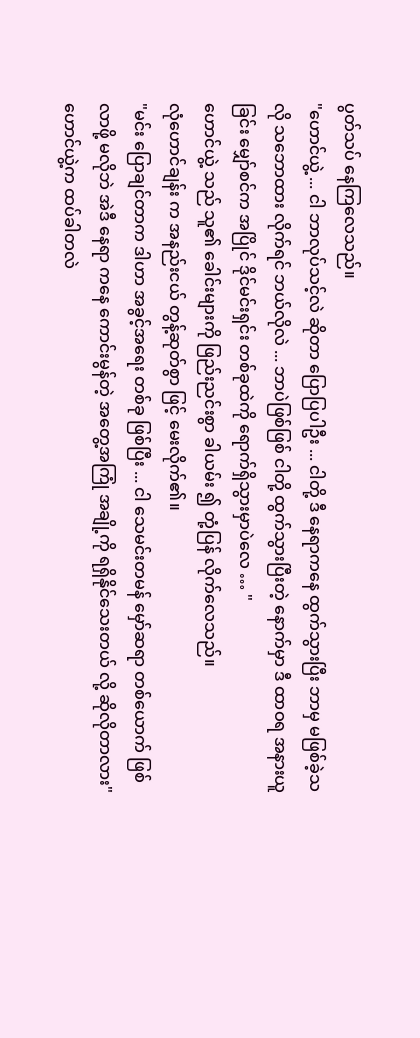ပွတ်သပ် နေကြလေသည်။
"ဟောင်ယွဲ့ ... ငါ ဘာလုပ်သင့်လဲ ဆိုတာ ပြောပြပါဦး ... ငါတို့ ဒီ နေရာကနေ ထွက်သွားပြီး ဘာမှ မဖြစ်ခဲ့သလို သဘောထား လိုက်ရင် ဘယ်လိုလဲ ... ဘာပဲဖြစ်ဖြစ် ငါတို့ ထွက်သွားပြီးတဲ့ နောက်မှာ ဒီ ထာဝရ အနားယူခြင်း မျှော်စင်က အပြိုင် ဒိုင်မင်းရှင်း တစ်ခုထဲကို ရောက်ရှိသွားမှာပဲလေ … "
ဟောင်ယွဲ့ သည် သူ၏ ခေါင်းများကို ဖြည်းညင်းစွာ ခါယမ်း ၍ တုံ့ပြန် လိုက်လေသည်။
လုံဟောင်ချန်း က အနည်းငယ် တွန့်ဆုတ်စွာ ဖြင့် မေးလိုက်၏။
"မင်း ပြောချင်တာက ဒါဟာ အခွင့်အရေး တစ်ခု ဖြစ်ပြီး ... ငါ သေမင်းတမန် မှော်ဆရာ တစ်ယောက် ဖြစ်လာဖို့ မလိုဘဲ အဲဒီ နေရာ ကနေ ကောင်းမွန်တဲ့ အတွေ့အကြုံ အချို့ကို ရရှိနိုင်သေးတယ် လို့ ဆိုလိုတာလား"
ဟောင်ယွဲ့က ထပ်ခါတလဲ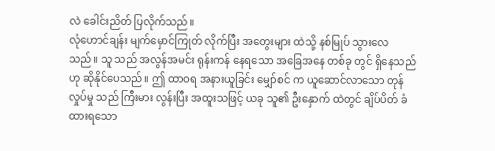လဲ ခေါင်းညိတ် ပြလိုက်သည်။
လုံဟောင်ချန်း မျက်မှောင်ကြုတ် လိုက်ပြီး အတွေးများ ထဲသို့ နစ်မြုပ် သွားလေသည်။ သူ သည် အလွန်အမင်း ရုန်းကန် နေရသော အခြေအနေ တစ်ခု တွင် ရှိနေသည် ဟု ဆိုနိုင်ပေသည်။ ဤ ထာဝရ အနားယူခြင်း မျှော်စင် က ယူဆောင်လာသော တုန်လှုပ်မှု သည် ကြီးမား လွန်းပြီး အထူးသဖြင့် ယခု သူ၏ ဦးနှောက် ထဲတွင် ချိပ်ပိတ် ခံထားရသော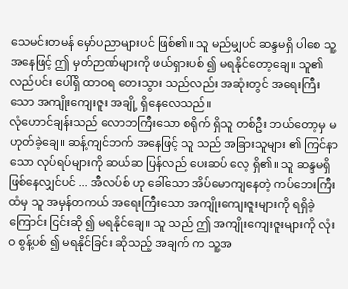သေမင်းတမန် မှော်ပညာများပင် ဖြစ်၏။ သူ မည်မျှပင် ဆန္ဒမရှိ ပါစေ သူ့အနေဖြင့် ဤ မှတ်ဉာဏ်များကို ဖယ်ရှားပစ် ၍ မရနိုင်တော့ချေ။ သူ၏ လည်ပင်း ပေါ်ရှိ ထာဝရ တေးသွား သည်လည်း အဆုံးတွင် အရေးကြီးသော အကျိုးကျေးဇူး အချို့ ရှိနေလေသည်။
လုံဟောင်ချန်းသည် လောဘကြီးသော စရိုက် ရှိသူ တစ်ဦး ဘယ်တော့မှ မဟုတ်ခဲ့ချေ။ ဆန့်ကျင်ဘက် အနေဖြင့် သူ သည် အခြားသူများ ၏ ကြင်နာသော လုပ်ရပ်များကို ဆယ်ဆ ပြန်လည် ပေးဆပ် လေ့ ရှိ၏။ သူ ဆန္ဒမရှိ ဖြစ်နေလျှင်ပင် ... အီလပ်စ် ဟု ခေါ်သော အိပ်မောကျနေတဲ့ ကပ်ဘေးကြီး ထံမှ သူ အမှန်တကယ် အရေးကြီးသော အကျိုးကျေးဇူးများကို ရရှိခဲ့ကြောင်း ငြင်းဆို ၍ မရနိုင်ချေ။ သူ သည် ဤ အကျိုးကျေးဇူးများကို လုံးဝ စွန့်ပစ် ၍ မရနိုင်ခြင်း ဆိုသည့် အချက် က သူ့အ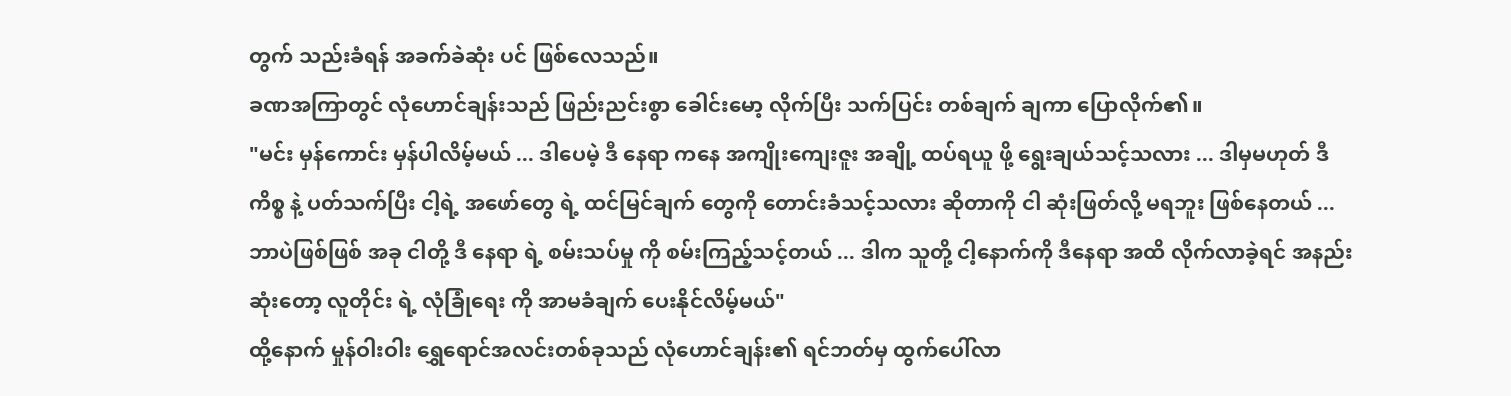တွက် သည်းခံရန် အခက်ခဲဆုံး ပင် ဖြစ်လေသည်။
ခဏအကြာတွင် လုံဟောင်ချန်းသည် ဖြည်းညင်းစွာ ခေါင်းမော့ လိုက်ပြီး သက်ပြင်း တစ်ချက် ချကာ ပြောလိုက်၏။
"မင်း မှန်ကောင်း မှန်ပါလိမ့်မယ် ... ဒါပေမဲ့ ဒီ နေရာ ကနေ အကျိုးကျေးဇူး အချို့ ထပ်ရယူ ဖို့ ရွေးချယ်သင့်သလား ... ဒါမှမဟုတ် ဒီ ကိစ္စ နဲ့ ပတ်သက်ပြီး ငါ့ရဲ့ အဖော်တွေ ရဲ့ ထင်မြင်ချက် တွေကို တောင်းခံသင့်သလား ဆိုတာကို ငါ ဆုံးဖြတ်လို့ မရဘူး ဖြစ်နေတယ် ... ဘာပဲဖြစ်ဖြစ် အခု ငါတို့ ဒီ နေရာ ရဲ့ စမ်းသပ်မှု ကို စမ်းကြည့်သင့်တယ် ... ဒါက သူတို့ ငါ့နောက်ကို ဒီနေရာ အထိ လိုက်လာခဲ့ရင် အနည်းဆုံးတော့ လူတိုင်း ရဲ့ လုံခြုံရေး ကို အာမခံချက် ပေးနိုင်လိမ့်မယ်"
ထို့နောက် မှုန်ဝါးဝါး ရွှေရောင်အလင်းတစ်ခုသည် လုံဟောင်ချန်း၏ ရင်ဘတ်မှ ထွက်ပေါ်လာ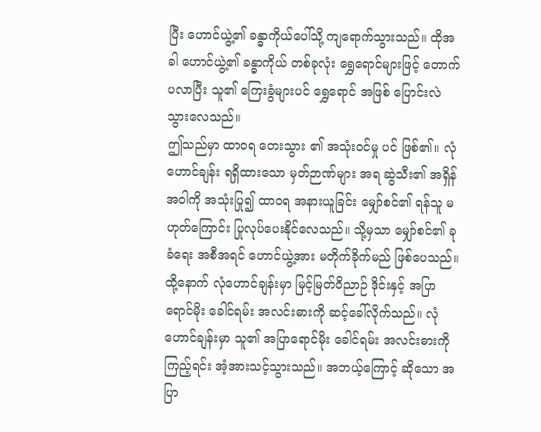ပြီး ဟောင်ယွဲ့၏ ခန္ဓာကိုယ်ပေါ်သို့ ကျရောက်သွားသည်။ ထိုအခါ ဟောင်ယွဲ့၏ ခန္ဓာကိုယ် တစ်ခုလုံး ရွှေရောင်များဖြင့် တောက်ပလာပြီး သူ၏ ကြေးခွံများပင် ရွှေရောင် အဖြစ် ပြောင်းလဲ သွားလေသည်။
ဤသည်မှာ ထာဝရ တေးသွား ၏ အသုံးဝင်မှု ပင် ဖြစ်၏။ လုံဟောင်ချန်း ရရှိထားသော မှတ်ဉာဏ်များ အရ ဆွဲသီး၏ အရှိန်အဝါကို အသုံးပြု၍ ထာ၀ရ အနားယူခြင်း မျှော်စင်၏ ရန်သူ မဟုတ်ကြောင်း ပြုလုပ်ပေးနိုင်လေသည်။ သို့မှသာ မျှော်စင်၏ ခုခံရေး အစီအရင် ဟောင်ယွဲ့အား မတိုက်ခိုက်မည် ဖြစ်ပေသည်။
ထို့နောက် လုံဟောင်ချန်းမှာ မြင့်မြတ်ဝိညာဉ် ဒိုင်းနှင့် အပြာရောင်မိုး ခေါင်ရမ်း အလင်းဓားကို ဆင့်ခေါ်လိုက်သည်။ လုံဟောင်ချန်းမှာ သူ၏ အပြာရောင်မိုး ခေါင်ရမ်း အလင်းဓားကို ကြည့်ရင်း အံ့အားသင့်သွားသည်။ အဘယ့်ကြောင့် ဆိုသော အပြာ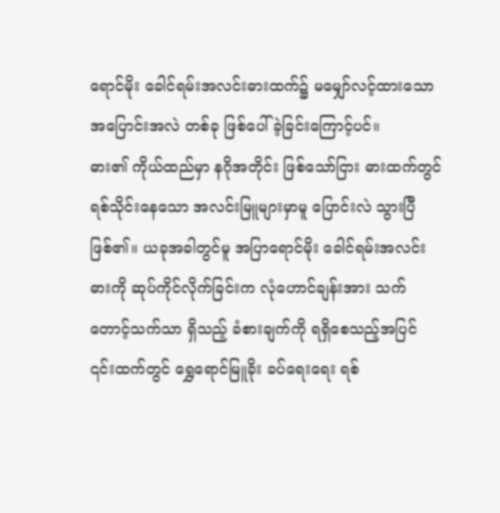ရောင်မိုး ခေါင်ရမ်းအလင်းဓားထက်၌ မမျှော်လင့်ထားသော အပြောင်းအလဲ တစ်ခု ဖြစ်ပေါ်ခဲ့ခြင်းကြောင့်ပင်။
ဓား၏ ကိုယ်ထည်မှာ နဂိုအတိုင်း ဖြစ်သော်ငြား ဓားထက်တွင် ရစ်သိုင်းနေသော အလင်းမြူများမှာမူ ပြောင်းလဲ သွားပြီ ဖြစ်၏။ ယခုအခါတွင်မူ အပြာရောင်မိုး ခေါင်ရမ်းအလင်းဓားကို ဆုပ်ကိုင်လိုက်ခြင်းက လုံဟောင်ချန်းအား သက်တောင့်သက်သာ ရှိသည့် ခံစားချက်ကို ရရှိစေသည့်အပြင် ၎င်းထက်တွင် ရွှေရောင်မြူခိုး ခပ်ရေးရေး ရစ်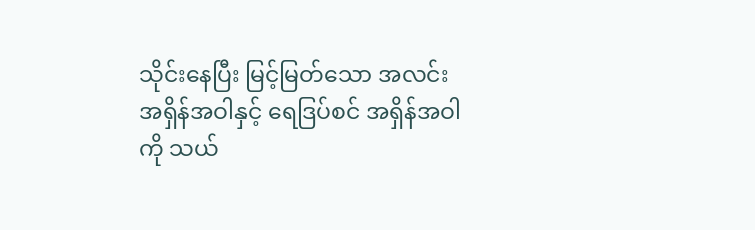သိုင်းနေပြီး မြင့်မြတ်သော အလင်း အရှိန်အဝါနှင့် ရေဒြပ်စင် အရှိန်အဝါကို သယ်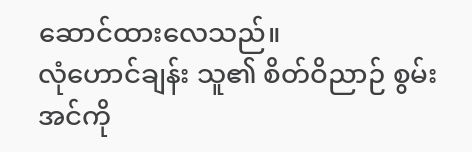ဆောင်ထားလေသည်။
လုံဟောင်ချန်း သူ၏ စိတ်ဝိညာဉ် စွမ်းအင်ကို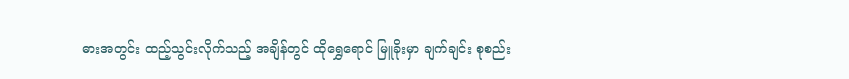ဓားအတွင်း ထည့်သွင်းလိုက်သည့် အချိန်တွင် ထိုရွှေရောင် မြူခိုးမှာ ချက်ချင်း စုစည်း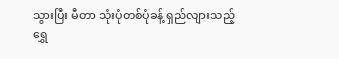သွားပြီး မီတာ သုံးပုံတစ်ပုံခန့် ရှည်လျားသည့် ရွှေ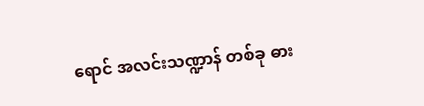ရောင် အလင်းသဏ္ဍာန် တစ်ခု ဓား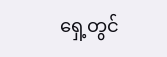ရှေ့တွင်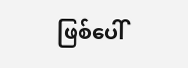ဖြစ်ပေါ်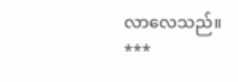လာလေသည်။
***